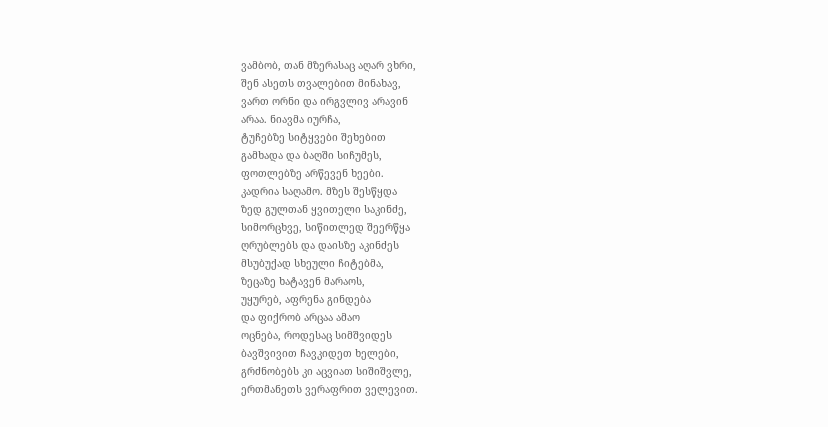ვამბობ, თან მზერასაც აღარ ვხრი,
შენ ასეთს თვალებით მინახავ,
ვართ ორნი და ირგვლივ არავინ
არაა. ნიავმა იურჩა,
ტუჩებზე სიტყვები შეხებით
გამხადა და ბაღში სიჩუმეს,
ფოთლებზე არწევენ ხეები.
კადრია საღამო. მზეს შესწყდა
ზედ გულთან ყვითელი საკინძე,
სიმორცხვე, სიწითლედ შეერწყა
ღრუბლებს და დაისზე აკინძეს
მსუბუქად სხეული ჩიტებმა,
ზეცაზე ხატავენ მარაოს,
უყურებ, აფრენა გინდება
და ფიქრობ არცაა ამაო
ოცნება, როდესაც სიმშვიდეს
ბავშვივით ჩავკიდეთ ხელები,
გრძნობებს კი აცვიათ სიშიშვლე,
ერთმანეთს ვერაფრით ველევით.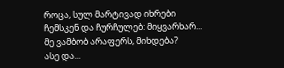როცა, სულ მარტივად იხრები
ჩემსკენ და ჩურჩულებ: მიყვარხარ...
მე ვამბობ არაფერს, მიხდება?
ასე და...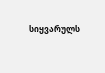სიყვარულს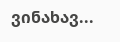ვინახავ...